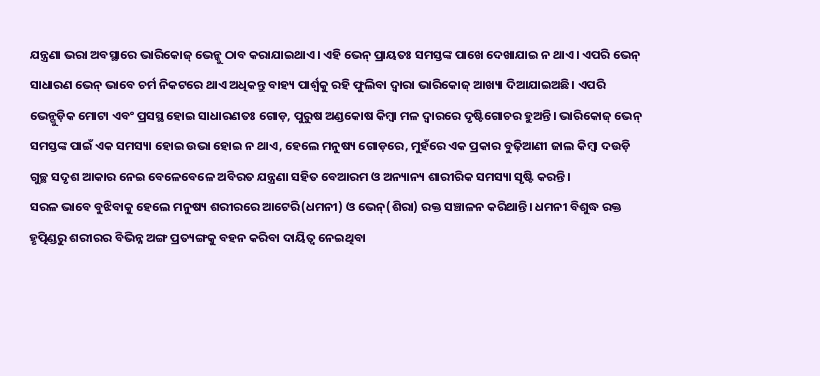ଯନ୍ତ୍ରଣା ଭରା ଅବସ୍ଥାରେ ଭାରିକୋଜ୍ ଭେନ୍କୁ ଠାବ କରାଯାଇଥାଏ। ଏହି ଭେନ୍ ପ୍ରାୟତଃ ସମସ୍ତଙ୍କ ପାଖେ ଦେଖାଯାଇ ନ ଥାଏ। ଏପରି ଭେନ୍ ସାଧାରଣ ଭେନ୍ ଭାବେ ଚର୍ମ ନିକଟରେ ଥାଏ ଅଧିକନ୍ତୁ ବାହ୍ୟ ପାର୍ଶ୍ୱକୁ ରହି ଫୁଲିବା ଦ୍ୱାରା ଭାରିକୋଜ୍ ଆଖ୍ୟା ଦିଆଯାଇଅଛି। ଏପରି ଭେନ୍ଗୁଡ଼ିକ ମୋଟା ଏବଂ ପ୍ରସସ୍ଥ ହୋଇ ସାଧାରଣତଃ ଗୋଡ଼, ପୁରୁଷ ଅଣ୍ଡକୋଷ କିମ୍ବା ମଳ ଦ୍ୱାରରେ ଦୃଷ୍ଟିଗୋଚର ହୁଅନ୍ତି। ଭାରିକୋଜ୍ ଭେନ୍ ସମସ୍ତଙ୍କ ପାଇଁ ଏକ ସମସ୍ୟା ହୋଇ ଉଭା ହୋଇ ନ ଥାଏ, ହେଲେ ମନୁଷ୍ୟ ଗୋଡ଼ରେ, ମୁହଁରେ ଏକ ପ୍ରକାର ବୁଢ଼ିଆଣୀ ଜାଲ କିମ୍ବା ଦଉଡ଼ି ଗୁଚ୍ଛ ସଦୃଶ ଆକାର ନେଇ ବେଳେବେଳେ ଅବିରତ ଯନ୍ତ୍ରଣା ସହିତ ବେଆରମ ଓ ଅନ୍ୟାନ୍ୟ ଶାରୀରିକ ସମସ୍ୟା ସୃଷ୍ଟି କରନ୍ତି।
ସରଳ ଭାବେ ବୁଝିବାକୁ ହେଲେ ମନୁଷ୍ୟ ଶରୀରରେ ଆଟେରି(ଧମନୀ) ଓ ଭେନ୍(ଶିରା) ରକ୍ତ ସଞ୍ଚାଳନ କରିଥାନ୍ତି। ଧମନୀ ବିଶୁଦ୍ଧ ରକ୍ତ ହୃତ୍ପିଣ୍ଡରୁ ଶରୀରର ବିଭିନ୍ନ ଅଙ୍ଗ ପ୍ରତ୍ୟଙ୍ଗକୁ ବହନ କରିବା ଦାୟିତ୍ୱ ନେଇଥିବା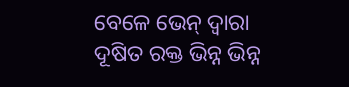ବେଳେ ଭେନ୍ ଦ୍ୱାରା ଦୂଷିତ ରକ୍ତ ଭିନ୍ନ ଭିନ୍ନ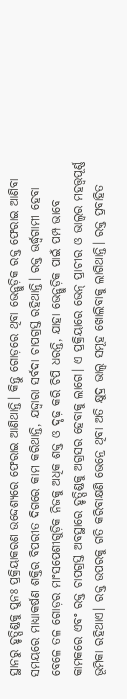ସ୍ଥାନରୁ ହୃତ୍ପିଣ୍ଡକୁ ପୁନଃ ପ୍ରକ୍ରିୟାକରଣ ଉଦ୍ଦେଶ୍ୟରେ ଫେରାଇ ଆଣିଥାନ୍ତି। କିନ୍ତୁ ଗୋଡ଼ରେ ଥିବା ଭେନ୍ଗୁଡ଼ିକ ରକ୍ତ ଫେରାଇ ଆଣିବା ସମୟରେ ମାଧ୍ୟାକର୍ଷଣ ଶକ୍ତିର ବିପରୀତ ଦିଗରେ କାମ କରିଥାନ୍ତି, ଯଦ୍ଦ୍ବାରା ସର୍ବଦା ଚାପଗ୍ରସ୍ତ ରହିଥାନ୍ତି। ରକ୍ତ ଊର୍ଦ୍ଧ୍ୱଗାମୀ ହେବା ବେଳେ ତଳ ଗୋଡ଼ର ମାଂସପେଶୀଗୁଡ଼ିକ ନିଜକୁ ଅଧିକ ଶକ୍ତ ଓ ଦୃଢ଼ କରି ଚିପି ଧରନ୍ତି, ଯାହା ଭେନ୍ଗୁଡ଼ିକ ପାଇଁ ପମ୍ପ ଭାବେ କାମକରେ ଏବଂ ରକ୍ତ ଚାପଗ୍ରସ୍ତ ଅବସ୍ଥାରେ ହୃତ୍ପିଣ୍ଡକୁ ଅଗ୍ରସର ହେବାକୁ ଲାଗେ। ଏ ପ୍ରକ୍ରିୟାରେ ଭେନ୍ ପ୍ରାଚୀର ଓ ଭାଲ୍ବର ମହତ୍ତ୍ୱପୂର୍ଣ୍ଣ ଭୂମିକା ରହିଥାଏ। ରକ୍ତ ଉପରକୁ ଗତି କରିବାକ୍ଷଣି ଭେନ୍ରେ ଥିବା ଅତି କ୍ଷୁଦ୍ର ଭାଲ୍ବ ସମୂହ ଖୋଲିବାକୁ ଲାଗିଥାନ୍ତି। ରକ୍ତ ପ୍ରବାହିତ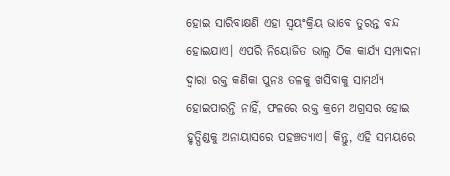ହୋଇ ସାରିବାକ୍ଷଣି ଏହା ସ୍ବୟଂକ୍ରିୟ ଭାବେ ତୁରନ୍ତ ବନ୍ଦ ହୋଇଯାଏ। ଏପରି ନିୟୋଜିତ ଭାଲ୍ବ ଠିକ କାର୍ଯ୍ୟ ସମ୍ପାଦନା ଦ୍ୱାରା ରକ୍ତ କଣିକା ପୁନଃ ତଳକୁ ଖସିବାକୁ ସାମର୍ଥ୍ୟ ହୋଇପାରନ୍ତି ନାହିଁ, ଫଳରେ ରକ୍ତ କ୍ରମେ ଅଗ୍ରସର ହୋଇ ହୃତ୍ପିଣ୍ଡକୁ ଅନାୟାସରେ ପହଞ୍ଚତ୍ୟାଏ। କିନ୍ତୁ, ଏହି ସମୟରେ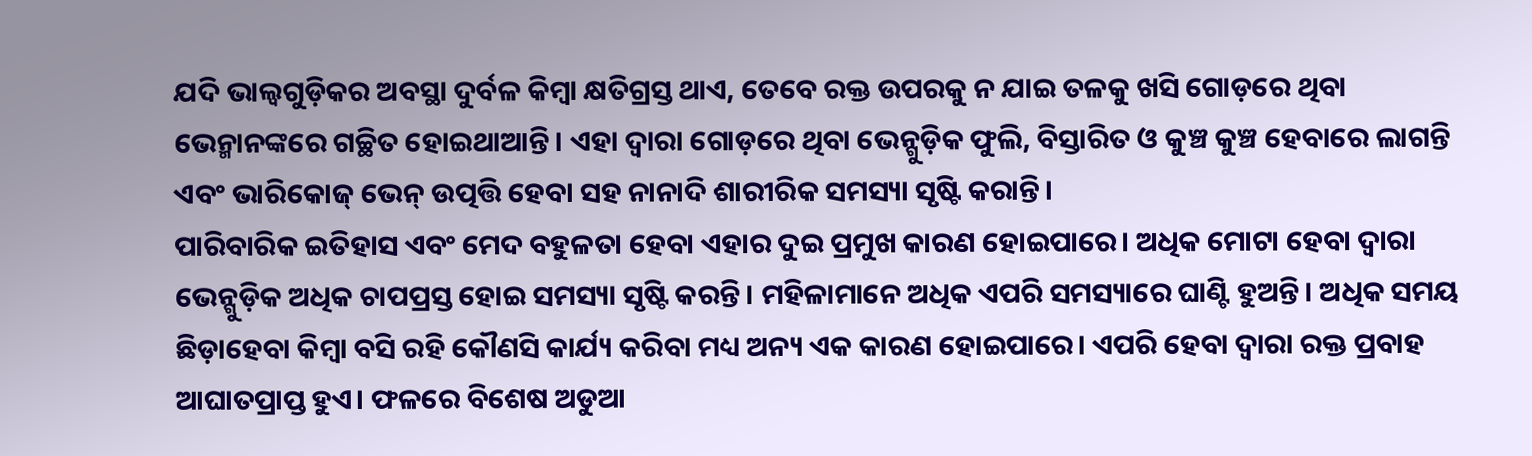ଯଦି ଭାଲ୍ବଗୁଡ଼ିକର ଅବସ୍ଥା ଦୁର୍ବଳ କିମ୍ବା କ୍ଷତିଗ୍ରସ୍ତ ଥାଏ, ତେବେ ରକ୍ତ ଉପରକୁ ନ ଯାଇ ତଳକୁ ଖସି ଗୋଡ଼ରେ ଥିବା ଭେନ୍ମାନଙ୍କରେ ଗଚ୍ଛିତ ହୋଇଥାଆନ୍ତି। ଏହା ଦ୍ୱାରା ଗୋଡ଼ରେ ଥିବା ଭେନ୍ଗୁଡ଼ିକ ଫୁଲି, ବିସ୍ତାରିତ ଓ କୁଞ୍ଚ କୁଞ୍ଚ ହେବାରେ ଲାଗନ୍ତି ଏବଂ ଭାରିକୋଜ୍ ଭେନ୍ ଉତ୍ପତ୍ତି ହେବା ସହ ନାନାଦି ଶାରୀରିକ ସମସ୍ୟା ସୃଷ୍ଟି କରାନ୍ତି।
ପାରିବାରିକ ଇତିହାସ ଏବଂ ମେଦ ବହୁଳତା ହେବା ଏହାର ଦୁଇ ପ୍ରମୁଖ କାରଣ ହୋଇପାରେ। ଅଧିକ ମୋଟା ହେବା ଦ୍ୱାରା ଭେନ୍ଗୁଡ଼ିକ ଅଧିକ ଚାପପ୍ରସ୍ତ ହୋଇ ସମସ୍ୟା ସୃଷ୍ଟି କରନ୍ତି। ମହିଳାମାନେ ଅଧିକ ଏପରି ସମସ୍ୟାରେ ଘାଣ୍ଟି ହୁଅନ୍ତି। ଅଧିକ ସମୟ ଛିଡ଼ାହେବା କିମ୍ବା ବସି ରହି କୌଣସି କାର୍ଯ୍ୟ କରିବା ମଧ୍ୟ ଅନ୍ୟ ଏକ କାରଣ ହୋଇପାରେ। ଏପରି ହେବା ଦ୍ୱାରା ରକ୍ତ ପ୍ରବାହ ଆଘାତପ୍ରାପ୍ତ ହୁଏ। ଫଳରେ ବିଶେଷ ଅଡୁଆ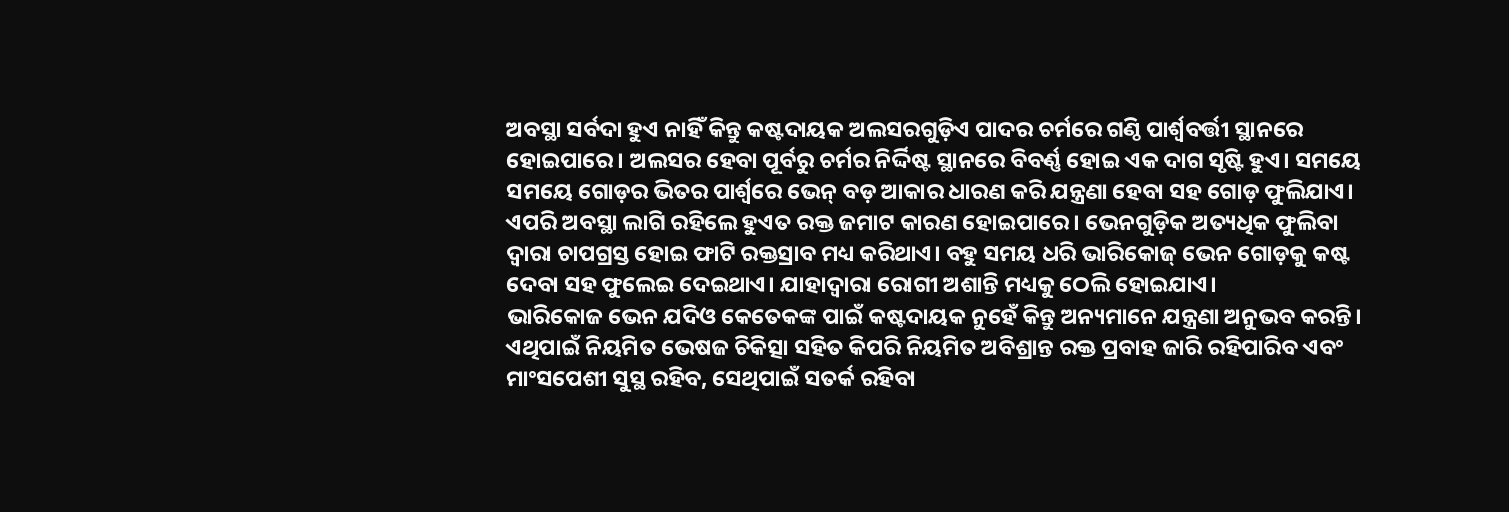ଅବସ୍ଥା ସର୍ବଦା ହୁଏ ନାହିଁ କିନ୍ତୁ କଷ୍ଟଦାୟକ ଅଲସରଗୁଡ଼ିଏ ପାଦର ଚର୍ମରେ ଗଣ୍ଠି ପାର୍ଶ୍ୱବର୍ତ୍ତୀ ସ୍ଥାନରେ ହୋଇପାରେ। ଅଲସର ହେବା ପୂର୍ବରୁ ଚର୍ମର ନିର୍ଦ୍ଦିଷ୍ଟ ସ୍ଥାନରେ ବିବର୍ଣ୍ଣ ହୋଇ ଏକ ଦାଗ ସୃଷ୍ଟି ହୁଏ। ସମୟେ ସମୟେ ଗୋଡ଼ର ଭିତର ପାର୍ଶ୍ୱରେ ଭେନ୍ ବଡ଼ ଆକାର ଧାରଣ କରି ଯନ୍ତ୍ରଣା ହେବା ସହ ଗୋଡ଼ ଫୁଲିଯାଏ। ଏପରି ଅବସ୍ଥା ଲାଗି ରହିଲେ ହୁଏତ ରକ୍ତ ଜମାଟ କାରଣ ହୋଇପାରେ। ଭେନଗୁଡ଼ିକ ଅତ୍ୟଧିକ ଫୁଲିବା ଦ୍ୱାରା ଚାପଗ୍ରସ୍ତ ହୋଇ ଫାଟି ରକ୍ତସ୍ରାବ ମଧ୍ୟ କରିଥାଏ। ବହୁ ସମୟ ଧରି ଭାରିକୋଜ୍ ଭେନ ଗୋଡ଼କୁ କଷ୍ଟ ଦେବା ସହ ଫୁଲେଇ ଦେଇଥାଏ। ଯାହାଦ୍ୱାରା ରୋଗୀ ଅଶାନ୍ତି ମଧ୍ୟକୁ ଠେଲି ହୋଇଯାଏ।
ଭାରିକୋଜ ଭେନ ଯଦିଓ କେତେକଙ୍କ ପାଇଁ କଷ୍ଟଦାୟକ ନୁହେଁ କିନ୍ତୁ ଅନ୍ୟମାନେ ଯନ୍ତ୍ରଣା ଅନୁଭବ କରନ୍ତି। ଏଥିପାଇଁ ନିୟମିତ ଭେଷଜ ଚିକିତ୍ସା ସହିତ କିପରି ନିୟମିତ ଅବିଶ୍ରାନ୍ତ ରକ୍ତ ପ୍ରବାହ ଜାରି ରହିପାରିବ ଏବଂ ମାଂସପେଶୀ ସୁସ୍ଥ ରହିବ, ସେଥିପାଇଁ ସତର୍କ ରହିବା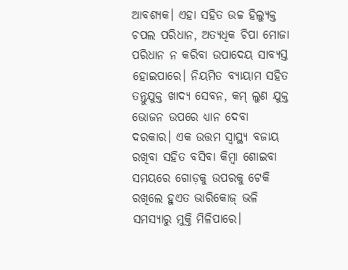ଆବଶ୍ୟକ। ଏହା ସହିତ ଉଚ୍ଚ ହିଲ୍ଯୁକ୍ତ ଚପଲ ପରିଧାନ, ଅତ୍ୟଧିକ ଚିପା ମୋଜା ପରିଧାନ ନ କରିବା ଉପାଦେୟ ସାବ୍ୟସ୍ତ ହୋଇପାରେ। ନିୟମିତ ବ୍ୟାୟାମ ସହିତ ତନ୍ତୁଯୁକ୍ତ ଖାଦ୍ୟ ସେବନ, କମ୍ ଲୁଣ ଯୁକ୍ତ ଭୋଜନ ଉପରେ ଧ୍ୟାନ ଦେବା ଦରକାର। ଏକ ଉତ୍ତମ ସ୍ବାସ୍ଥ୍ୟ ବଜାୟ ରଖିବା ସହିତ ବସିବା କିମ୍ବା ଶୋଇବା ସମୟରେ ଗୋଡ଼କୁ ଉପରକୁ ଟେକି ରଖିଲେ ହୁଏତ ଭାରିକୋଜ୍ ଭଳି ସମସ୍ୟାରୁ ମୁକ୍ତି ମିଳିପାରେ।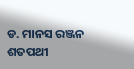ଡ. ମାନସ ରଞ୍ଜନ ଶତପଥୀ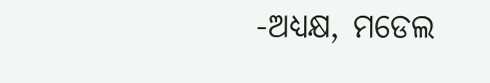-ଅଧ୍ୟକ୍ଷ, ମଡେଲ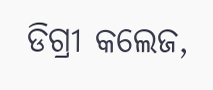ଡିଗ୍ରୀ କଲେଜ,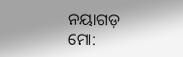ନୟାଗଡ଼
ମୋ: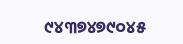୯୪୩୭୪୭୯୦୪୫